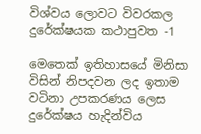විශ්වය ලොවට විවරකල දුරේක්ෂයක කථාපුවත -1

මෙතෙක් ඉතිහාසයේ මිනිසා විසින් නිපදවන ලද ඉතාම වටිනා උපකරණය ලෙස දුරේක්ෂය හැදින්විය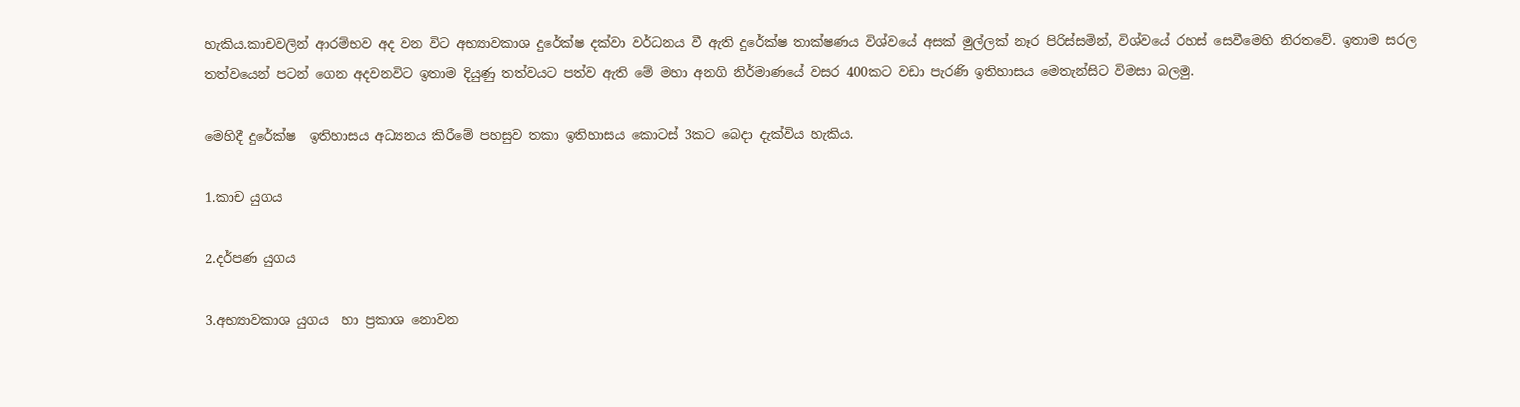හැකිය.කාචවලින් ආරම්භව අද වන විට අභ්‍යාවකාශ දුරේක්ෂ දක්වා වර්ධනය වී ඇති දුරේක්ෂ තාක්ෂණය විශ්වයේ අසක් මුල්ලක් නෑර පිරිස්සමින්, විශ්වයේ රහස් සෙවීමෙහි නිරතවේ. ඉතාම සරල තත්ව‍යෙන් පටන් ගෙන අදවනවිට ඉතාම දියුණු තත්වයට පත්ව ඇති මේ මහා අනගි නිර්මාණයේ වසර 400කට වඩා පැරණි ඉතිහාසය මෙතැන්සිට විමසා බලමු.

මෙහිදී දුරේක්ෂ  ඉතිහාසය අධ්‍යනය කිරීමේ පහසුව තකා ඉතිහාසය කොටස් 3කට බෙදා දැක්විය හැකිය.

1.කාච යුගය

2.දර්පණ යුගය

3.අභ්‍යාවකාශ යුගය  හා ප්‍රකාශ නොවන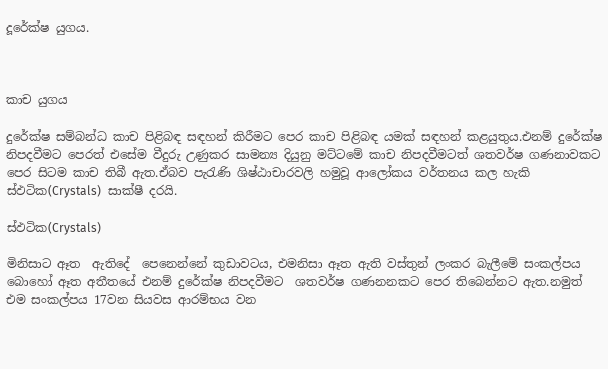දූරේක්ෂ යුගය.



කාච යුගය

දුරේක්ෂ සම්බන්ධ කාච පිළිබඳ සඳහන් කිරීමට පෙර කාච පිළිබඳ යමක් සඳහන් කළයුතුය.එනම් දුරේක්ෂ නිපදවීමට පෙරත් එසේම වීදුරු උණුකර සාමන්‍ය දියුනු මට්ටමේ කාච නිපදවීමටත් ශතවර්ෂ ගණනාවකට පෙර සිටම කාච තිබී ඇත.ඒබව පැරැණි ශිෂ්ඨාචාරවලි හමුවූ ආලෝකය වර්තනය කල හැකි ස්ඵටික(Crystals)  සාක්ෂී දරයි.

ස්ඵටික(Crystals)

මිනිසාට ඈත  ඇතිදේ  පෙනෙන්නේ කුඩාවටය, එමනිසා ඈත ඇති වස්තුන් ලංකර බැලීමේ සංකල්පය බොහෝ ඈත අතීතයේ එනම් දුරේක්ෂ නිපදවීමට  ශතවර්ෂ ගණනනකට පෙර තිබෙන්නට ඇත.නමුත් එම සංකල්පය 17වන සියවස ආරම්භය වන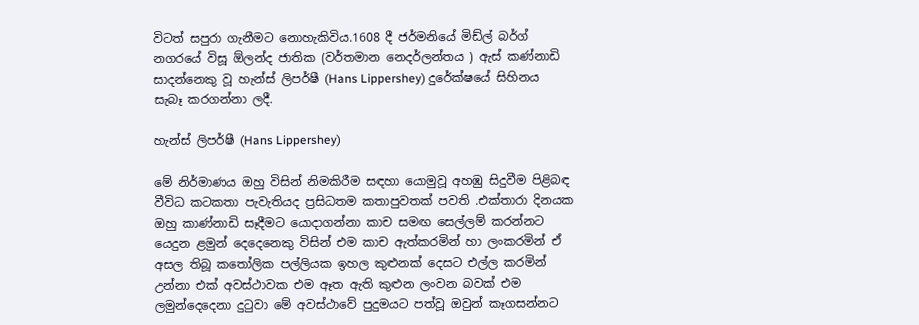විටත් සපුරා ගැනීමට නොහැකිවිය.1608 දී ජර්මනියේ මිඩ්ල් බර්ග් නගරයේ විසූ ඕලන්ද ජාතික (වර්තමාන නෙදර්ලන්තය ) ඇස් කණ්නාඩි සාදන්නෙකු වූ හැන්ස් ලිපර්ෂී (Hans Lippershey) දුරේක්ෂයේ සිහිනය සැබෑ කරගන්නා ලදී.

හැන්ස් ලිපර්ෂී (Hans Lippershey)

මේ නිර්මාණය ඔහු විසින් නිමකිරීම සඳහා යොමුවූ අහඹු සිදුවීම පිළිබඳ වීවිධ කටකතා පැවැතියද ප්‍රසිධතම කතාපුවතක් පවති .එක්තාරා දිනයක ඔහු කාණ්නාඩි සෑදීමට යොදාගන්නා කාච සමඟ සෙල්ලම් කරන්නට යෙදුන ළමුන් දෙදෙනෙකු විසින් එම කාච ඇත්කරමින් හා ලංකරමින් ඒ අසල තිබූ කතෝලික පල්ලියක ඉහල කුළුනක් දෙසට එල්ල කරමින් උන්නා එක් අවස්ථාවක එම ඈත ඇති කුළුන ලංවන බවක් එම ලමුන්දෙදෙනා දුටුවා මේ අවස්ථාවේ පුදුමයට පත්වූ ඔවුන් කෑගසන්නට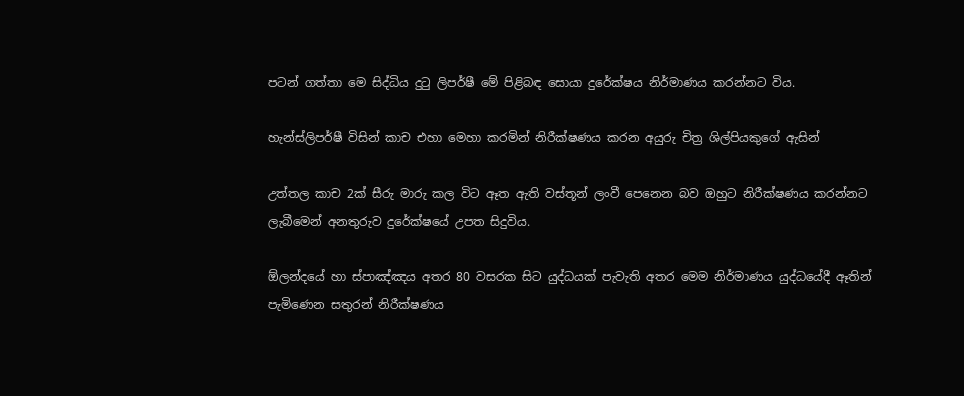පටන් ගත්තා මෙ සිද්ධිය දුටු ලිපර්ෂී මේ පිළිබඳ සොයා දුරේක්ෂය නිර්මාණය කරන්නට විය.

හැන්ස්ලිපර්ෂී විසින් කාච එහා මෙහා කරමින් නිරීක්ෂණය කරන අයුරු චිත්‍ර ශිල්පියකුගේ ඇසින්

උත්තල කාච 2ක් සීරු මාරු කල විට ඈත ඇති වස්තූන් ලංවී පෙනෙන බව ඔහුට නිරීක්ෂණය කරන්නට ලැබීමෙන් අනතුරුව දුරේක්ෂයේ උපත සිදුවිය.

ඕලන්දයේ හා ස්පාඤ්ඤය අතර 80 වසරක සිට යුද්ධයක් පැවැති අතර මෙම නිර්මාණය යුද්ධයේදී ඈතින් පැමිණෙන සතුරන් නිරීක්ෂණය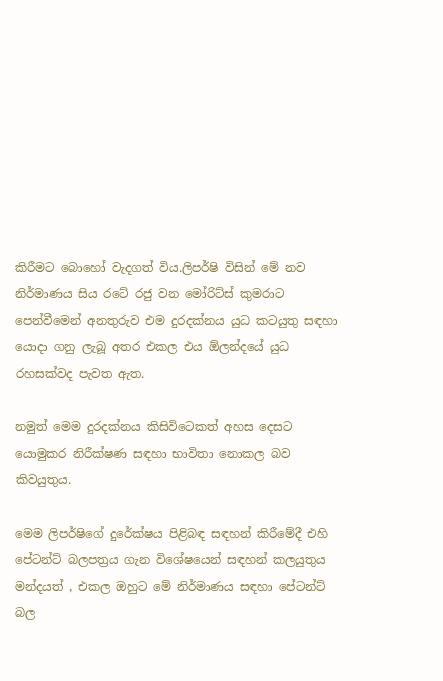කිරීමට බොහෝ වැදගත් විය.ලිපර්ෂි විසින් මේ නව නිර්මාණය සිය රටේ රජු වන මෝරිට්ස් කුමරාට පෙන්වීමෙන් අනතුරුව එම දුරදක්නය යුධ කටයුතු සඳහා යොදා ගනු ලැබූ අතර එකල එය ඕලන්දයේ යුධ රහසක්වද පැවත ඇත.

නමුත් මෙම දුරදක්නය කිසිවිටෙකත් අහස දෙසට යොමුකර නිරීක්ෂණ සඳහා භාවිතා නොකල බව කිවයුතුය.

මෙම ලිපර්ෂිගේ දුරේක්ෂය පිළිබඳ සඳහන් කිරීමේදී එහි පේටන්ට් බලපත්‍රය ගැන විශේෂයෙන් සඳහන් කලයුතුය මන්දයත් , එකල ඔහුට මේ නිර්මාණය සඳහා පේටන්ට් බල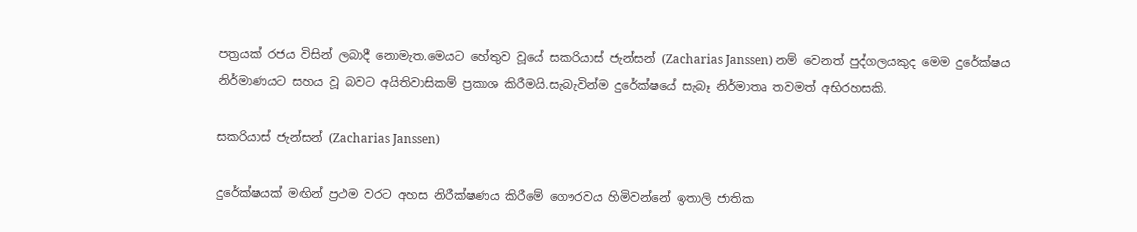පත්‍රයක් රජය විසින් ලබාදී නොමැත.මෙයට හේතුව වූයේ සකරියාස් ජැන්සන් (Zacharias Janssen) නම් වෙනත් පුද්ගලයකුද මෙම දුරේක්ෂය නිර්මාණයට සහය වූ බවට අයිතිවාසිකම් ප්‍රකාශ කිරීමයි.සැබැවින්ම දුරේක්ෂයේ සැබෑ නිර්මාතෘ තවමත් අභිරහසකි.

සකරියාස් ජැන්සන් (Zacharias Janssen)

දුරේක්ෂයක් මඟින් ප්‍රථම වරට අහස නිරීක්ෂණය කිරීමේ ගෞරවය හිමිවන්නේ ඉතාලි ජාතික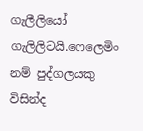ගැලීලියෝ ගැලිලිටයි.ෆෙලෙමිං නම් පුද්ගලයකු විසින්ද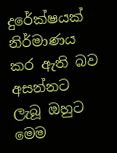දුරේක්ෂයක් නිර්මාණය කර ඇති බව අසන්නට ලැබූ ඔහුට මෙම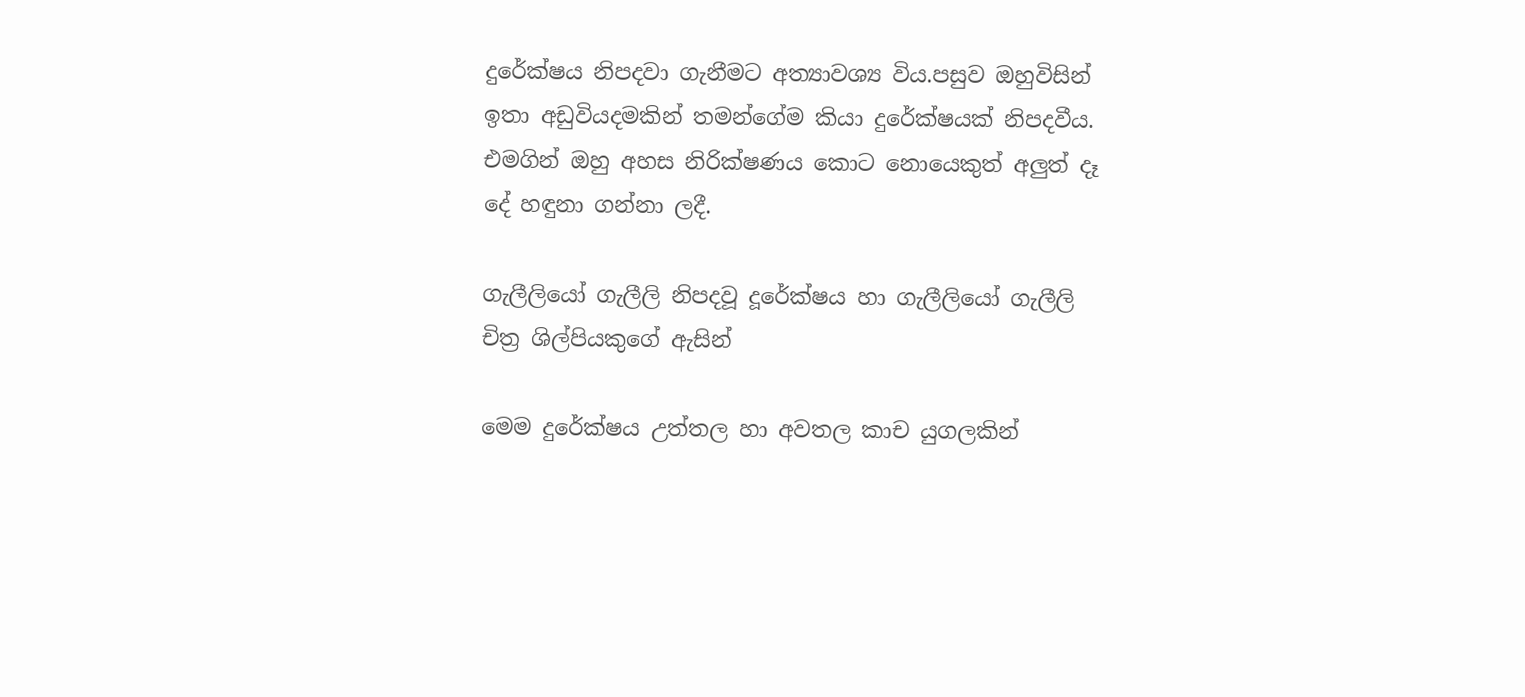දුරේක්ෂය නිපදවා ගැනීමට අත්‍යාවශ්‍ය විය.පසුව ඔහුවිසින් ඉතා අඩුවියදමකින් තමන්ගේම කියා දුරේක්ෂයක් නිපදවීය. එමගින් ඔහු අහස නිරික්ෂණය කොට නොයෙකුත් අලුත් දෑ දේ හඳුනා ගන්නා ලදී.

ගැලීලියෝ ගැලීලි නිපදවූ දූරේක්ෂය හා ගැලීලියෝ ගැලීලි චිත්‍ර ශිල්පියකුගේ ඇසින්

මෙම දුරේක්ෂය උත්තල හා අවතල කාච යුගලකින්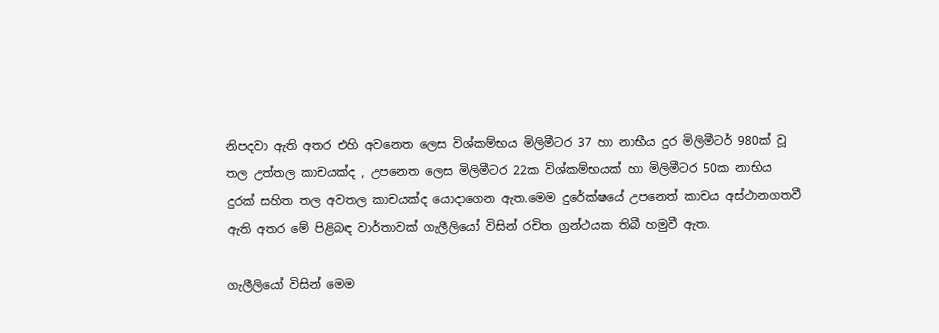නිපදවා ඇති අතර එහි අවනෙත ලෙස විශ්කම්භය මිලිමීටර 37 හා නාභීය දුර මිලිමීටර් 980ක් වූ තල උත්තල කාචයක්ද , උපනෙත ලෙස මිලිමීටර 22ක විශ්කම්භයක් හා මිලිමීටර 50ක නාභිය දුරක් සහිත තල අවතල කාචයක්ද යොදාගෙන ඇත.මෙම දුරේක්ෂයේ උපනෙත් කාචය අස්ථානගතවී ඇති අතර මේ පිළිබඳ වාර්තාවක් ගැලීලියෝ විසින් රචිත ග්‍රන්ථයක තිබී හමුවී ඇත.

ගැලීලියෝ විසින් මෙම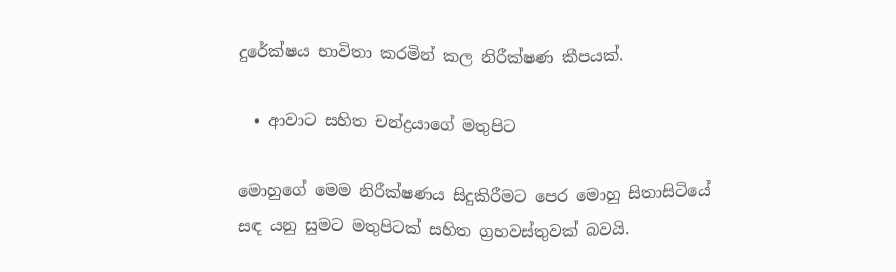දුරේක්ෂය භාවිතා කරමින් කල නිරීක්ෂණ කීපයක්.

  • ආවාට සහිත චන්ද්‍රයාගේ මතුපිට

මොහුගේ මෙම නිරීක්ෂණය සිදුකිරීමට පෙර මොහු සිතාසිටියේ සඳ යනු සුමට මතුපිටක් සහිත ග්‍රහවස්තුවක් බවයි.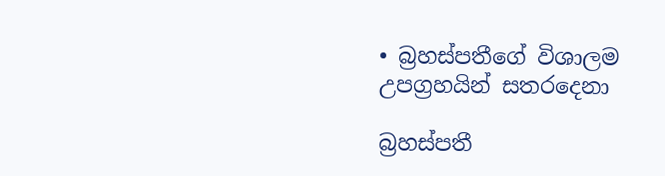• බ්‍රහස්පතීගේ විශාලම උපග්‍රහයින් සතරදෙනා

බ්‍රහස්පතී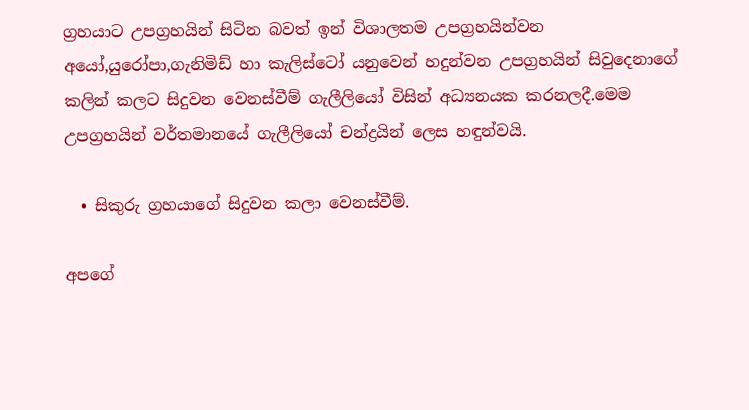ග්‍රහයාට උපග්‍රහයින් සිටින බවත් ඉන් විශාලතම උපග්‍රහයින්වන  අයෝ,යුරෝපා,ගැනිමිඩ් හා කැලිස්ටෝ යනුවෙන් හදුන්වන උපග්‍රහයින් සිවුදෙනාගේ කලින් කලට සිදුවන වෙනස්වීම් ගැලීලියෝ විසින් අධ්‍යනයක කරනලදී.මෙම උපග්‍රහයින් වර්තමානයේ ගැලීලියෝ චන්ද්‍රයින් ලෙස හඳුන්වයි.

  • සිකුරු ග්‍රහයාගේ සිදුවන කලා වෙනස්වීම්.

අපගේ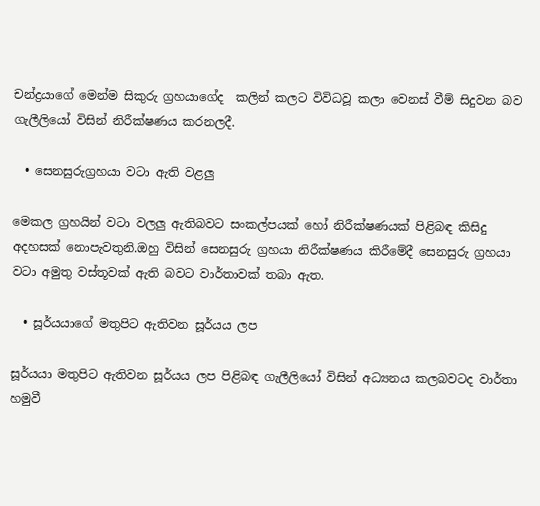චන්ද්‍රයාගේ මෙන්ම සිකුරු ග්‍රහයාගේද  කලින් කලට විවිධවූ කලා වෙනස් වීම් සිදුවන බව ගැලීලියෝ විසින් නිරීක්ෂණය කරනලදී.

  • සෙනසුරුග්‍රහයා වටා ඇති වළලු

මෙකල ග්‍රහයින් වටා වලලු ඇතිබවට සංකල්පයක් හෝ නිරීක්ෂණයක් පිළිබඳ කිසිදු අදහසක් නොපැවතුනි.ඔහු විසින් සෙනසුරු ග්‍රහයා නිරීක්ෂණය කිරීමේදී සෙනසුරු ග්‍රහයා වටා අමුතු වස්තූවක් ඇති බවට වාර්තාවක් තබා ඇත.

  • සූර්යයාගේ මතුපිට ඇතිවන සූර්යය ලප

සූර්යයා මතුපිට ඇතිවන සූර්යය ලප පිළිබඳ ගැලීලියෝ විසින් අධ්‍යනය කලබවටද වාර්තා හමුවී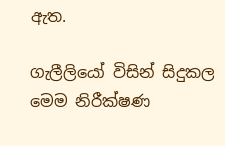ඇත.

ගැලීලියෝ විසින් සිදුකල මෙම නිරීක්ෂණ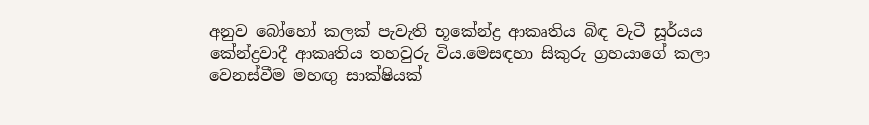අනුව බෝහෝ කලක් පැවැති භූකේන්ද්‍ර ආකෘතිය බිඳ වැටී සූර්යය කේන්ද්‍රවාදී ආකෘතිය තහවුරු විය.මෙසඳහා සිකුරු ග්‍රහයාගේ කලා වෙනස්වීම මහඟු සාක්ෂියක්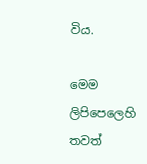විය.

මෙම ලිපිපෙලෙහි තවත්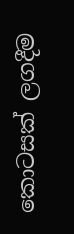කොටසක් ලගදීම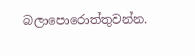බලාපොරොත්තුවන්න.